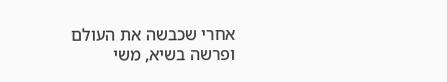אחרי שכבשה את העולם ופרשה בשיא, משי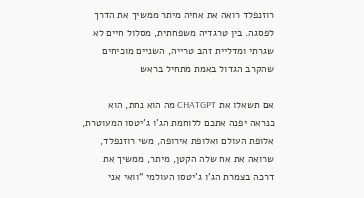רוזנפלד רואה את אחיה מיתר ממשיך את הדרך לפסגה. בין טרגדיה משפחתית, מסלול חיים לא שגרתי ומדליית זהב טרייה, השניים מוכיחים שהקרב הגדול באמת מתחיל בראש

אם תשאלו את CHATGPT מה הוא נחת, הוא כנראה יפנה אתכם ללוחמת הג’ו ג’יטסו המעוטרת, אלופת העולם ואלופת אירופה, משי רוזנפלד, שרואה את אח שלה הקטן, מיתר, ממשיך את דרכה בצמרת הג’ו ג’יטסו העולמי “וואי אני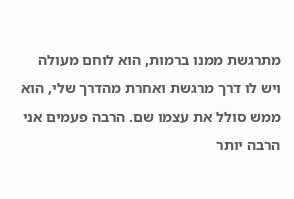מתרגשת ממנו ברמות, הוא לוחם מעולה ויש לו דרך מרגשת ואחרת מהדרך שלי, הוא ממש סולל את עצמו שם. הרבה פעמים אני הרבה יותר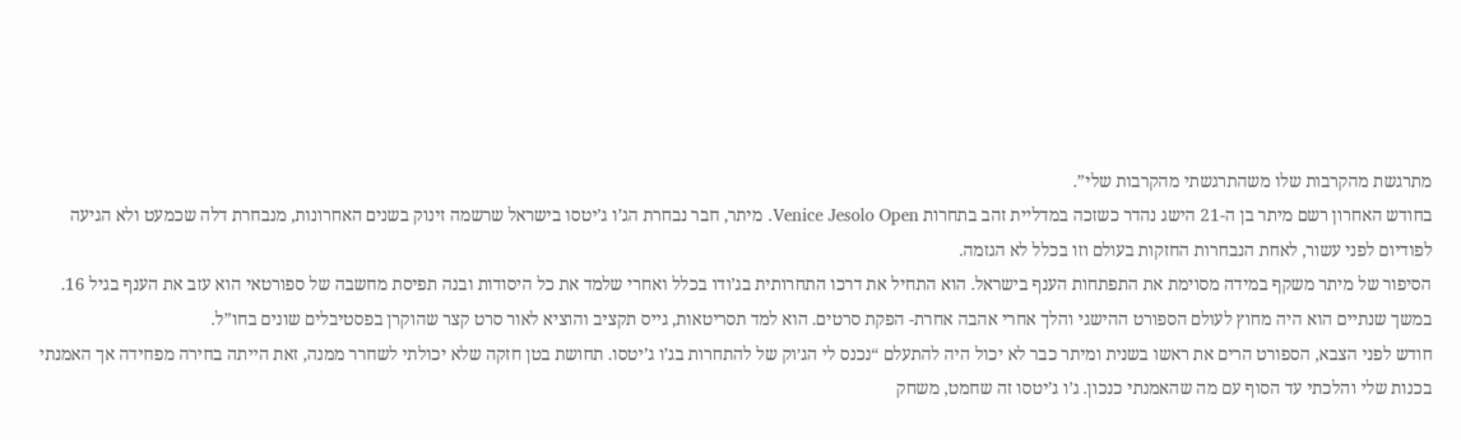מתרגשת מהקרבות שלו משהתרגשתי מהקרבות שלי”.
בחודש האחרון רשם מיתר בן ה-21 הישג נהדר כשזכה במדליית זהב בתחרות Venice Jesolo Open. מיתר, חבר נבחרת הג’ו ג’יטסו בישראל שרשמה זינוק בשנים האחרונות, מנבחרת דלה שכמעט ולא הגיעה לפודיום לפני עשור, לאחת הנבחרות החזקות בעולם וזו בכלל לא הגזמה.
הסיפור של מיתר משקף במידה מסוימת את התפתחות הענף בישראל. הוא התחיל את דרכו התחרותית בג’ודו בכלל ואחרי שלמד את כל היסודות ובנה תפיסת מחשבה של ספורטאי הוא עזב את הענף בגיל 16. במשך שנתיים הוא היה מחוץ לעולם הספורט ההישגי והלך אחרי אהבה אחרת- הפקת סרטים. הוא למד תסריטאות, גייס תקציב והוציא לאור סרט קצר שהוקרן בפסטיבלים שונים בחו”ל.
חודש לפני הצבא, הספורט הרים את ראשו בשנית ומיתר כבר לא יכול היה להתעלם “נכנס לי הג׳וק של להתחרות בג’ו ג’יטסו. תחושת בטן חזקה שלא יכולתי לשחרר ממנה, זאת הייתה בחירה מפחידה אך האמנתי בכנות שלי והלכתי עד הסוף עם מה שהאמנתי כנכון. ג’ו ג’יטסו זה שחמט, משחק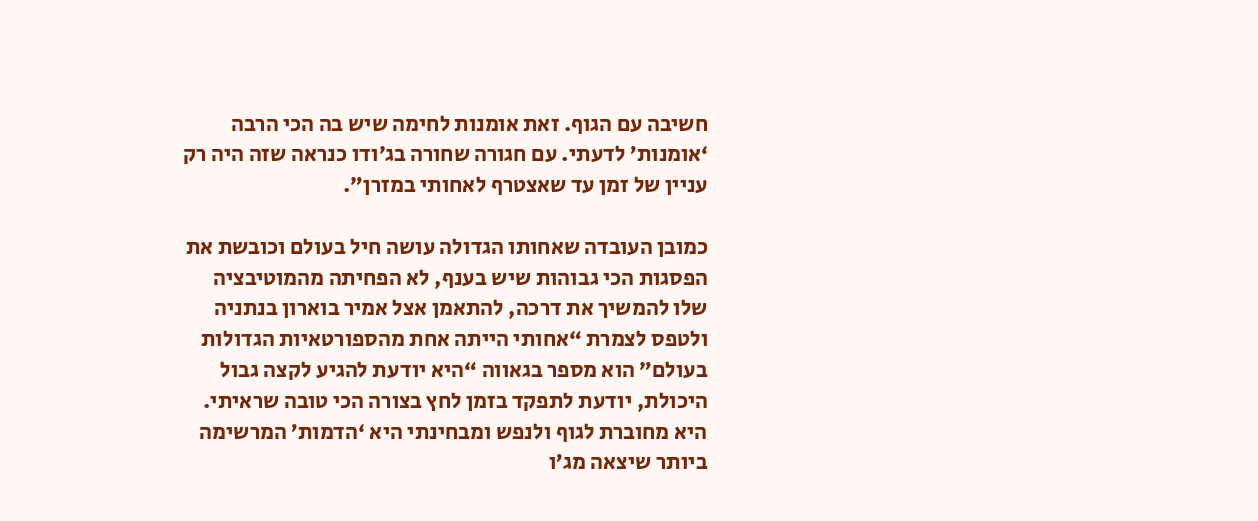חשיבה עם הגוף. זאת אומנות לחימה שיש בה הכי הרבה ‘אומנות’ לדעתי. עם חגורה שחורה בג׳ודו כנראה שזה היה רק עניין של זמן עד שאצטרף לאחותי במזרן”.

כמובן העובדה שאחותו הגדולה עושה חיל בעולם וכובשת את הפסגות הכי גבוהות שיש בענף, לא הפחיתה מהמוטיבציה שלו להמשיך את דרכה, להתאמן אצל אמיר בוארון בנתניה ולטפס לצמרת “אחותי הייתה אחת מהספורטאיות הגדולות בעולם” הוא מספר בגאווה “היא יודעת להגיע לקצה גבול היכולת, יודעת לתפקד בזמן לחץ בצורה הכי טובה שראיתי. היא מחוברת לגוף ולנפש ומבחינתי היא ‘הדמות’ המרשימה ביותר שיצאה מג’ו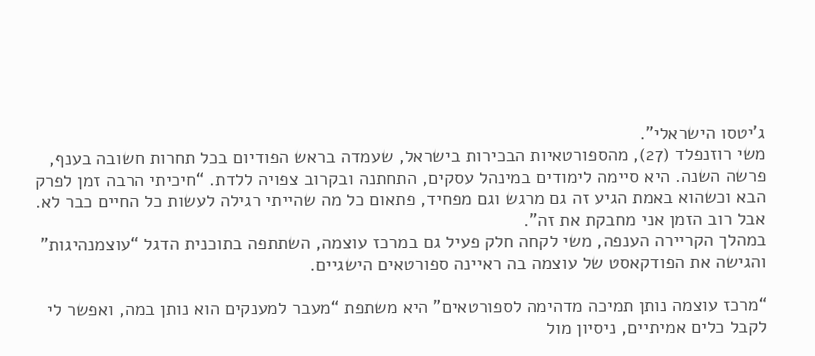ג’יטסו הישראלי”.
משי רוזנפלד (27), מהספורטאיות הבכירות בישראל, שעמדה בראש הפודיום בכל תחרות חשובה בענף, פרשה השנה. היא סיימה לימודים במינהל עסקים, התחתנה ובקרוב צפויה ללדת. “חיכיתי הרבה זמן לפרק הבא וכשהוא באמת הגיע זה גם מרגש וגם מפחיד, פתאום כל מה שהייתי רגילה לעשות כל החיים כבר לא. אבל רוב הזמן אני מחבקת את זה”.
במהלך הקריירה הענפה, משי לקחה חלק פעיל גם במרכז עוצמה, השתתפה בתוכנית הדגל “עוצמנהיגות” והגישה את הפודקאסט של עוצמה בה ראיינה ספורטאים הישגיים.

“מרכז עוצמה נותן תמיכה מדהימה לספורטאים” היא משתפת “מעבר למענקים הוא נותן במה, ואפשר לי לקבל כלים אמיתיים, ניסיון מול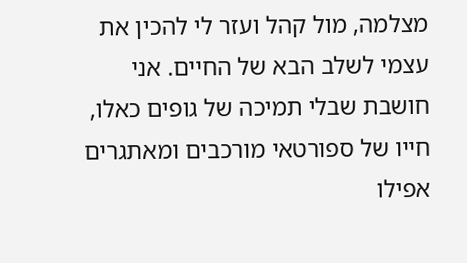מצלמה, מול קהל ועזר לי להכין את עצמי לשלב הבא של החיים. אני חושבת שבלי תמיכה של גופים כאלו, חייו של ספורטאי מורכבים ומאתגרים אפילו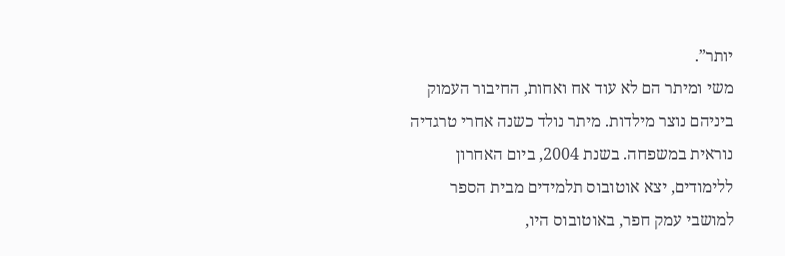יותר”.
משי ומיתר הם לא עוד אח ואחות, החיבור העמוק ביניהם נוצר מילדות. מיתר נולד כשנה אחרי טרגדיה נוראית במשפחה. בשנת 2004, ביום האחרון ללימודים, יצא אוטובוס תלמידים מבית הספר למושבי עמק חפר, באוטובוס היו,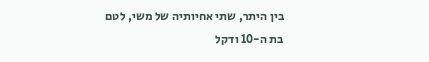בין היתר, שתי אחיותיה של משי, לטם בת ה-10 ודקל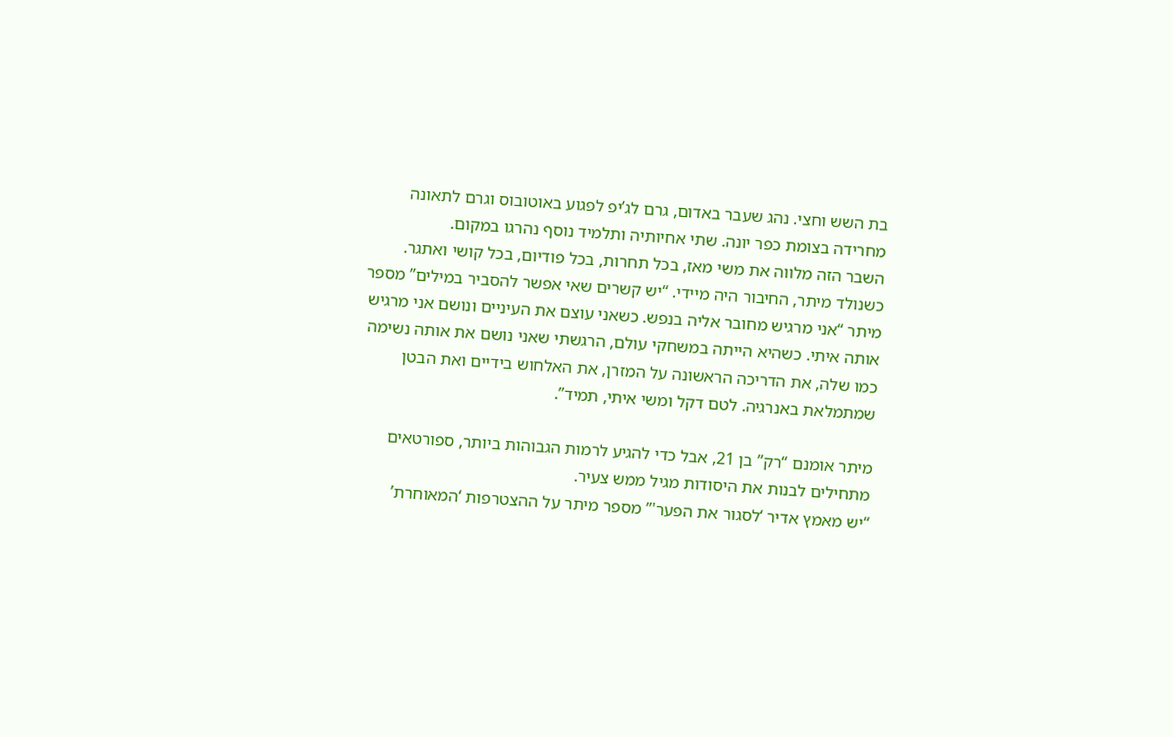בת השש וחצי. נהג שעבר באדום, גרם לג’יפ לפגוע באוטובוס וגרם לתאונה מחרידה בצומת כפר יונה. שתי אחיותיה ותלמיד נוסף נהרגו במקום.
השבר הזה מלווה את משי מאז, בכל תחרות, בכל פודיום, בכל קושי ואתגר. כשנולד מיתר, החיבור היה מיידי. “יש קשרים שאי אפשר להסביר במילים” מספר מיתר “אני מרגיש מחובר אליה בנפש. כשאני עוצם את העיניים ונושם אני מרגיש אותה איתי. כשהיא הייתה במשחקי עולם, הרגשתי שאני נושם את אותה נשימה כמו שלה, את הדריכה הראשונה על המזרן, את האלחוש בידיים ואת הבטן שמתמלאת באנרגיה. לטם דקל ומשי איתי, תמיד”.

מיתר אומנם “רק” בן 21, אבל כדי להגיע לרמות הגבוהות ביותר, ספורטאים מתחילים לבנות את היסודות מגיל ממש צעיר.
“יש מאמץ אדיר ‘לסגור את הפער'” מספר מיתר על ההצטרפות ‘המאוחרת’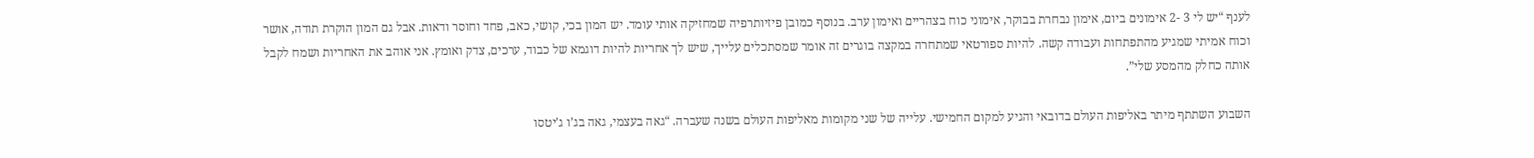לענף “יש לי 3 -2 אימונים ביום, אימון נבחרת בבוקר, אימוני כוח בצהריים ואימון ערב. בנוסף כמובן פיזיותרפיה שמחזיקה אותי עומד. יש המון בכי, קושי, כאב, פחד וחוסר ודאות. אבל גם המון הוקרת תודה, אושר וכוח אמיתי שמגיע מהתפתחות ועבודה קשה. להיות ספורטאי שמתחרה במקצה בוגרים זה אומר שמסתכלים עלייך, שיש לך אחריות להיות דוגמא של כבוד, ערכים, צדק ואומץ. אני אוהב את האחריות ושמח לקבל אותה כחלק מהמסע שלי”.

השבוע השתתף מיתר באליפות העולם בדובאי והגיע למקום החמישי. עלייה של שני מקומות מאליפות העולם בשנה שעברה. “גאה בעצמי, גאה בג’ו ג’יטסו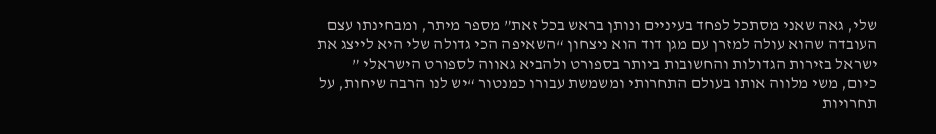שלי, גאה שאני מסתכל לפחד בעיניים ונותן בראש בכל זאת” מספר מיתר, ומבחינתו עצם העובדה שהוא עולה למזרן עם מגן דוד הוא ניצחון “השאיפה הכי גדולה שלי היא לייצג את ישראל בזירות הגדולות והחשובות ביותר בספורט ולהביא גאווה לספורט הישראלי ”
כיום, משי מלווה אותו בעולם התחרותי ומשמשת עבורו כמנטור “יש לנו הרבה שיחות, על תחרויות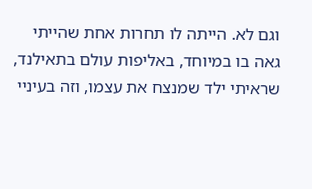וגם לא. הייתה לו תחרות אחת שהייתי גאה בו במיוחד, באליפות עולם בתאילנד, שראיתי ילד שמנצח את עצמו, וזה בעיניי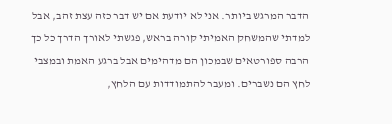הדבר המרגש ביותר. אני לא יודעת אם יש דבר כזה עצת זהב, אבל למדתי שהמשחק האמיתי קורה בראש, פגשתי לאורך הדרך כל כך הרבה ספורטאים שבמכון הם מדהימים אבל ברגע האמת ובמצבי לחץ הם נשברים. ומעבר להתמודדות עם הלחץ,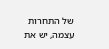של התחרות עצמה, יש את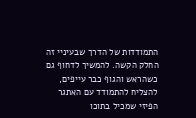התמודדות של הדרך שבעיניי זה החלק הקשה. להמשיך לדחוף גם כשהראש והגוף כבר עייפים, להצליח להתמודד עם האתגר הפיזי שמכיל בתוכו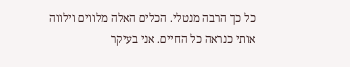כל כך הרבה מנטלי. הכלים האלה מלווים וילווה אותי כנראה כל החיים. אני בעיקר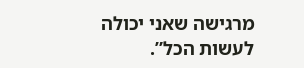מרגישה שאני יכולה לעשות הכל”.